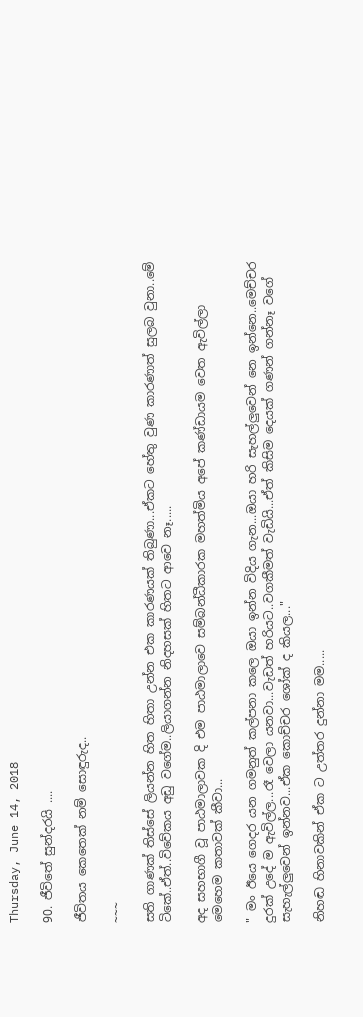Thursday, June 14, 2018

90. ජීවිතේ සුන්දරයි ....

ජීවිතය කෙතෙක් නම් සොඳුරුද..

~~~

සති ගාණක් තිස්සේ ලියන්න හිත හිතා උන්න එක කාරණයක් තිබුණා...ඒකට හේතු වුණ කාරණාත් සුලබ වුනා..මේ ටිකේ..ඒත්..විවේකය අඩු වගේම..ලියාගන්න නිදහසක් හිතට ආවෙ නෑ.....

අද සහභාගී වූ පාඨමාලාවක දි එම පාඨමාලාවෙ සම්බන්ධීකාරක මහත්මිය අපේ කණ්ඩායම වෙත ඇවිල්ලා මෙහෙම කතාවක් කීවා...

" මං ඊයෙ ගෙදර යන ගමනුත් කල්පනා කලෙ ඔයා ඉන්න විදිය ගැන...ඔයා හරි සැහල්ලුවෙන් නෙ ඉන්නෙ..මෙච්චර දුරක් උදේ ම ඇවිල්ල...රෑ වෙලා යනවා...වැඩත් හරියට..වගකීමත් වැඩියි...ඒත් කිසිම දෙයක් ගණන් ගන්නෑ වගේ සැහැල්ලුවෙන් ඉන්නව...ඒක කොච්චර ශෝක් ද කියල..."

නිහඬ හිනාවකින් ඒක ට උත්තර දුන්නා මම.....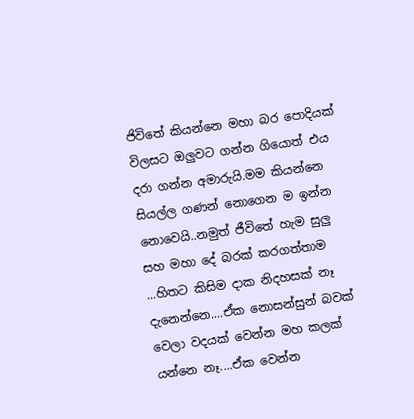ජිවිතේ කියන්නෙ මහා බර පොදියක් විලසට ඔලුවට ගන්න ගියොත් එය දරා ගන්න අමාරුයි.මම කියන්නෙ සියල්ල ගණන් නොගෙන ම ඉන්න නොවෙයි..නමුත් ජීවිතේ හැම සුලු සහ මහා දේ බරක් කරගත්තාම ...හිතට කිසිම දාක නිදහසක් නෑ දැනෙන්නෙ....ඒක නොසන්සුන් බවක් වෙලා වදයක් වෙන්න මහ කලක් යන්නෙ නෑ....ඒක වෙන්න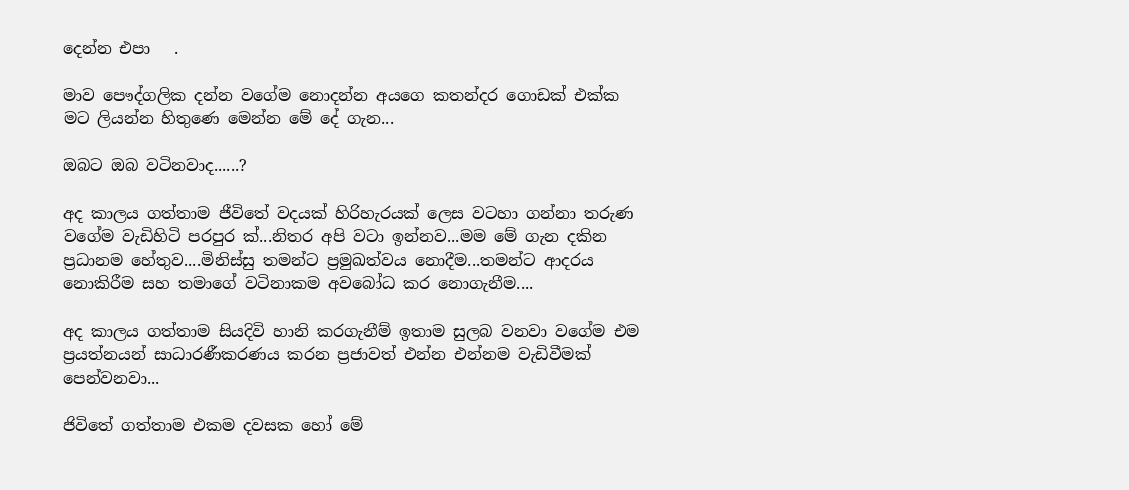දෙන්න එපා   .

මාව පෞද්ගලික දන්න වගේම නොදන්න අයගෙ කතන්දර ගොඩක් එක්ක මට ලියන්න හිතුණෙ මෙන්න මේ දේ ගැන...

ඔබට ඔබ වටිනවාද......?

අද කාලය ගත්තාම ජීවිතේ වදයක් හිරිහැරයක් ලෙස වටහා ගන්නා තරුණ වගේම වැඩිහිටි පරපුර ක්...නිතර අපි වටා ඉන්නව...මම මේ ගැන දකින ප්‍රධානම හේතුව....මිනිස්සු තමන්ට ප්‍රමුඛත්වය නොදීම...තමන්ට ආදරය නොකිරීම සහ තමාගේ වටිනාකම අවබෝධ කර නොගැනීම....

අද කාලය ගත්තාම සියදිවි හානි කරගැනීම් ඉතාම සුලබ වනවා වගේම එම ප්‍රයත්නයන් සාධාරණීකරණය කරන ප්‍රජාවත් එන්න එන්නම වැඩිවීමක් පෙන්වනවා...

ජිවිතේ ගත්තාම එකම දවසක හෝ මේ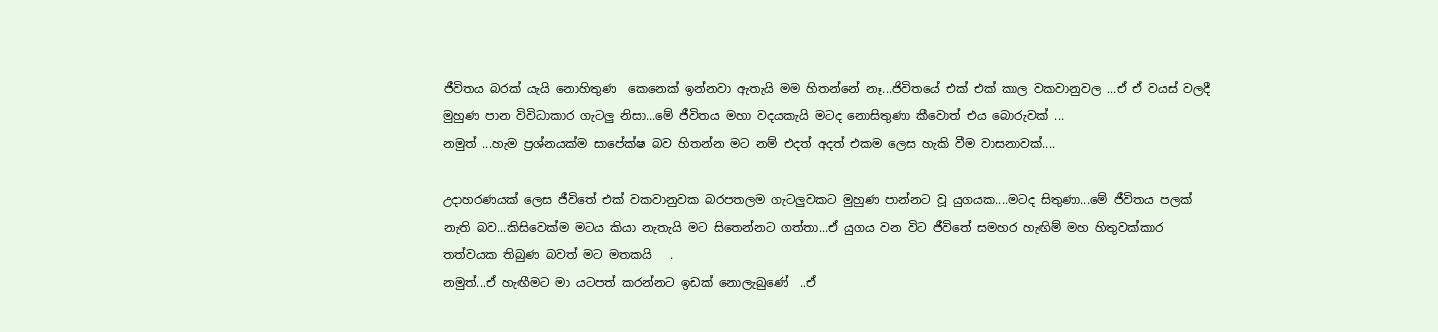ජීවිතය බරක් යැයි නොහිතුණ  කෙනෙක් ඉන්නවා ඇතැයි මම හිතන්නේ නෑ...ජිවිතයේ එක් එක් කාල වකවානුවල ...ඒ ඒ වයස් වලදී මුහුණ පාන විවිධාකාර ගැටලු නිසා...මේ ජීවිතය මහා වදයකැයි මටද නොසිතුණා කීවොත් එය බොරුවක් ...
නමුත් ...හැම ප්‍රශ්නයක්ම සාපේක්ෂ බව හිතන්න මට නම් එදත් අදත් එකම ලෙස හැකි වීම වාසනාවක්....

උදාහරණයක් ලෙස ජීවිතේ එක් වකවානුවක බරපතලම ගැටලුවකට මුහුණ පාන්නට වූ යුගයක....මටද සිතුණා...මේ ජීවිතය පලක් නැති බව...කිසිවෙක්ම මටය කියා නැතැයි මට සිතෙන්නට ගත්තා...ඒ යුගය වන විට ජීවිතේ සමහර හැඟිම් මහ හිතුවක්කාර තත්වයක තිබුණ බවත් මට මතකයි   .
නමුත්...ඒ හැඟීමට මා යටපත් කරන්නට ඉඩක් නොලැබුණේ  ..ඒ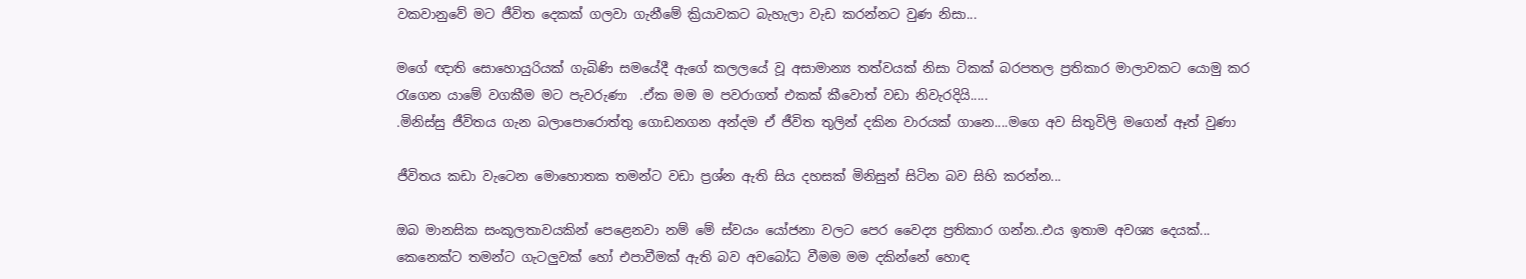වකවානුවේ මට ජීවිත දෙකක් ගලවා ගැනීමේ ක්‍රියාවකට බැහැලා වැඩ කරන්නට වුණ නිසා...

මගේ ඥාති සොහොයුරියක් ගැබිණි සමයේදී ඇගේ කලලයේ වූ අසාමාන්‍ය තත්වයක් නිසා ටිකක් බරපතල ප්‍රතිකාර මාලාවකට යොමු කර රැගෙන යාමේ වගකීම මට පැවරුණා  .ඒක මම ම පවරාගත් එකක් කීවොත් වඩා නිවැරදියි.....
.මිනිස්සු ජීවිතය ගැන බලාපොරොත්තු ගොඩනගන අන්දම ඒ ජීවිත තුලින් දකින වාරයක් ගානෙ....මගෙ අව සිතුවිලි මගෙන් ඈත් වුණා

ජීවිතය කඩා වැටෙන මොහොතක තමන්ට වඩා ප්‍රශ්න ඇති සිය දහසක් මිනිසුන් සිටින බව සිහි කරන්න...

ඔබ මානසික සංකූලතාවයකින් පෙළෙනවා නම් මේ ස්වයං යෝජනා වලට පෙර වෛද්‍ය ප්‍රතිකාර ගන්න..එය ඉතාම අවශ්‍ය දෙයක්...
කෙනෙක්ට තමන්ට ගැටලුවක් හෝ එපාවීමක් ඇති බව අවබෝධ වීමම මම දකින්නේ හොඳ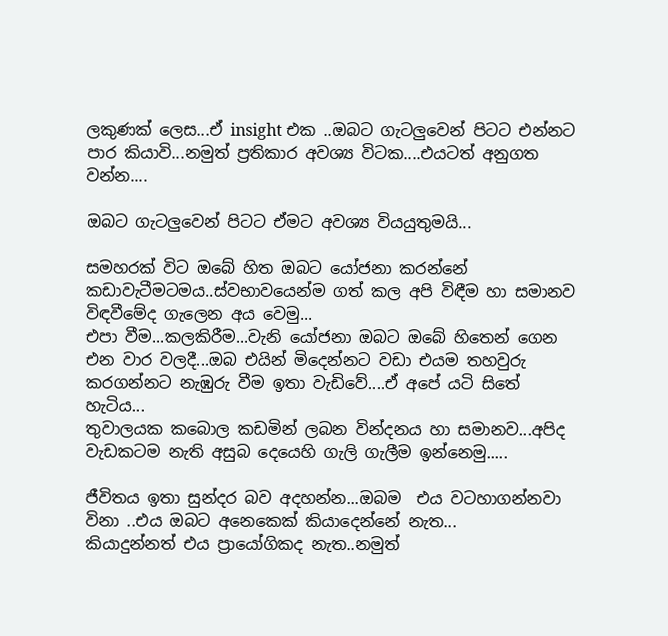ලකුණක් ලෙස...ඒ insight එක ..ඔබට ගැටලුවෙන් පිටට එන්නට පාර කියාවි...නමුත් ප්‍රතිකාර අවශ්‍ය විටක....එයටත් අනුගත වන්න....

ඔබට ගැටලුවෙන් පිටට ඒමට අවශ්‍ය වියයුතුමයි...

සමහරක් විට ඔබේ හිත ඔබට යෝජනා කරන්නේ කඩාවැටීමටමය..ස්වභාවයෙන්ම ගත් කල අපි විඳීම හා සමානව විඳවීමේද ගැලෙන අය වෙමු...
එපා වීම...කලකිරීම...වැනි යෝජනා ඔබට ඔබේ හිතෙන් ගෙන එන වාර වලදී...ඔබ එයින් මිදෙන්නට වඩා එයම තහවුරු කරගන්නට නැඹුරු වීම ඉතා වැඩිවේ....ඒ අපේ යටි සිතේ හැටිය...
තුවාලයක කබොල කඩමින් ලබන වින්දනය හා සමානව...අපිද වැඩකටම නැති අසුබ දෙයෙහි ගැලි ගැලීම ඉන්නෙමු.....

ජීවිතය ඉතා සුන්දර බව අදහන්න...ඔබම  එය වටහාගන්නවා විනා ..එය ඔබට අනෙකෙක් කියාදෙන්නේ නැත...
කියාදුන්නත් එය ප්‍රායෝගිකද නැත..නමුත්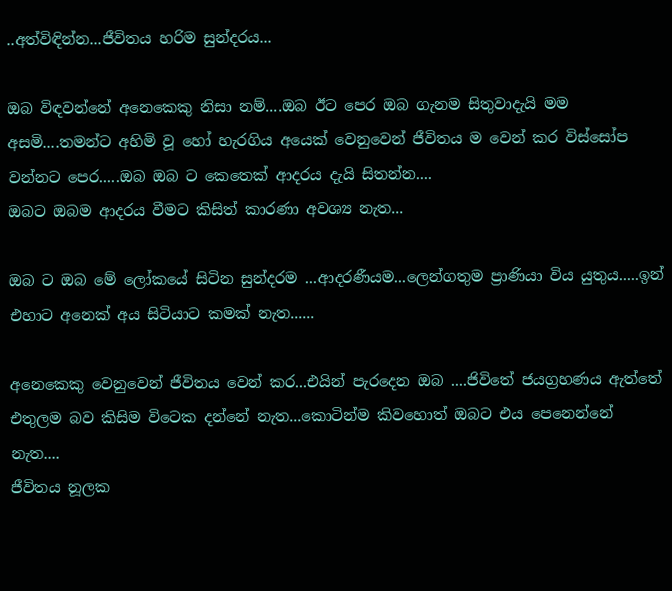..අත්විඳින්න...ජීවිතය හරිම සුන්දරය...

ඔබ විඳවන්නේ අනෙකෙකු නිසා නම්....ඔබ ඊට පෙර ඔබ ගැනම සිතුවාදැයි මම අසමි....තමන්ට අහිමි වූ හෝ හැරගිය අයෙක් වෙනුවෙන් ජීවිතය ම වෙන් කර විස්සෝප වන්නට පෙර.....ඔබ ඔබ ට කෙතෙක් ආදරය දැයි සිතන්න....
ඔබට ඔබම ආදරය වීමට කිසිත් කාරණා අවශ්‍ය නැත...

ඔබ ට ඔබ මේ ලෝකයේ සිටින සුන්දරම ...ආදරණීයම...ලෙන්ගතුම ප්‍රාණියා විය යුතුය.....ඉන් එහාට අනෙක් අය සිටියාට කමක් නැත......

අනෙකෙකු වෙනුවෙන් ජීවිතය වෙන් කර...එයින් පැරදෙන ඔබ ....ජිවිතේ ජයග්‍රහණය ඇත්තේ එතුලම බව කිසිම විටෙක දන්නේ නැත...කොටින්ම කිවහොත් ඔබට එය පෙනෙන්නේ නැත....
ජීවිතය නූලක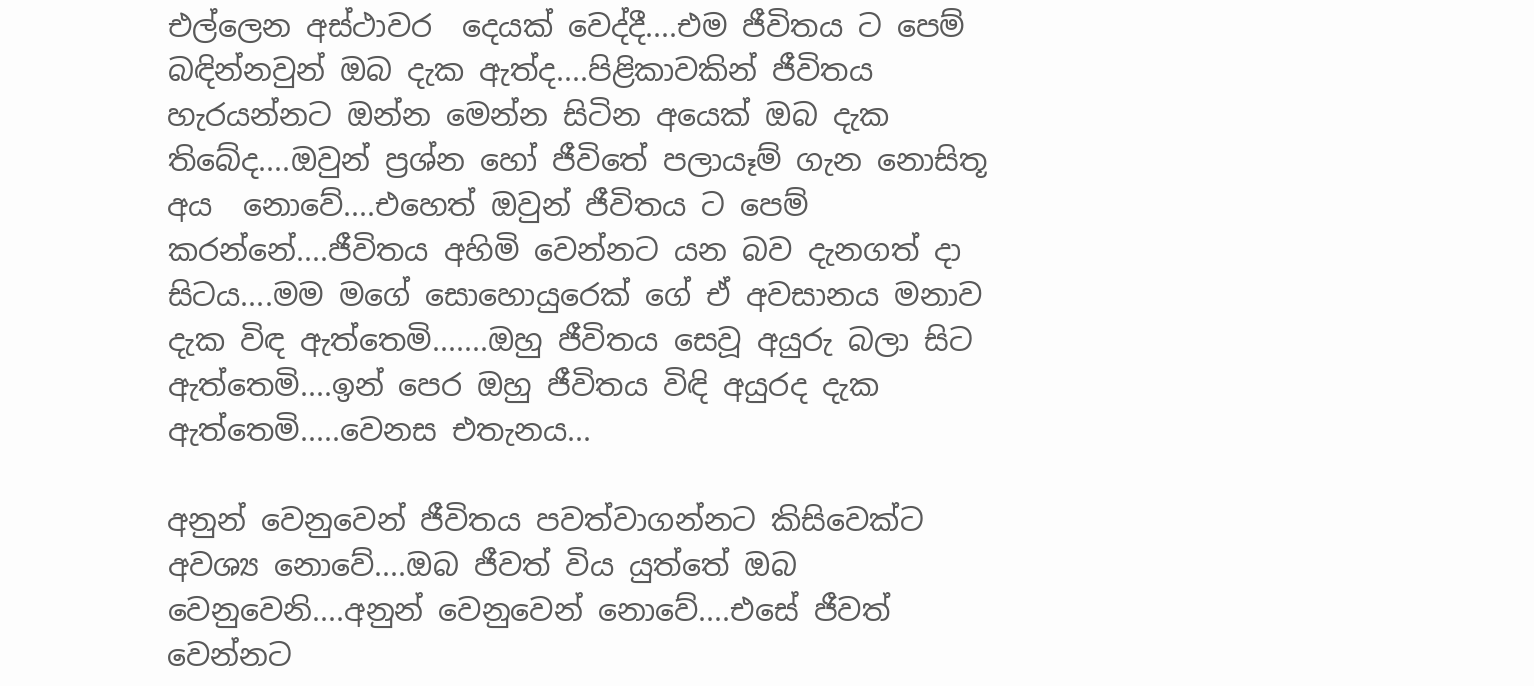එල්ලෙන අස්ථාවර  දෙයක් වෙද්දී....එම ජීවිතය ට පෙම් බඳින්නවුන් ඔබ දැක ඇත්ද....පිළිකාවකින් ජීවිතය හැරයන්නට ඔන්න මෙන්න සිටින අයෙක් ඔබ දැක තිබේද....ඔවුන් ප්‍රශ්න හෝ ජීවිතේ පලායෑම් ගැන නොසිතූ අය  නොවේ....එහෙත් ඔවුන් ජීවිතය ට පෙම්  කරන්නේ....ජීවිතය අහිමි වෙන්නට යන බව දැනගත් දා සිටය....මම මගේ සොහොයුරෙක් ගේ ඒ අවසානය මනාව දැක විඳ ඇත්තෙමි.......ඔහු ජීවිතය සෙවූ අයුරු බලා සිට ඇත්තෙමි....ඉන් පෙර ඔහු ජීවිතය විඳි අයුරද දැක ඇත්තෙමි.....වෙනස එතැනය...

අනුන් වෙනුවෙන් ජීවිතය පවත්වාගන්නට කිසිවෙක්ට අවශ්‍ය නොවේ....ඔබ ජීවත් විය යුත්තේ ඔබ වෙනුවෙනි....අනුන් වෙනුවෙන් නොවේ....එසේ ජීවත් වෙන්නට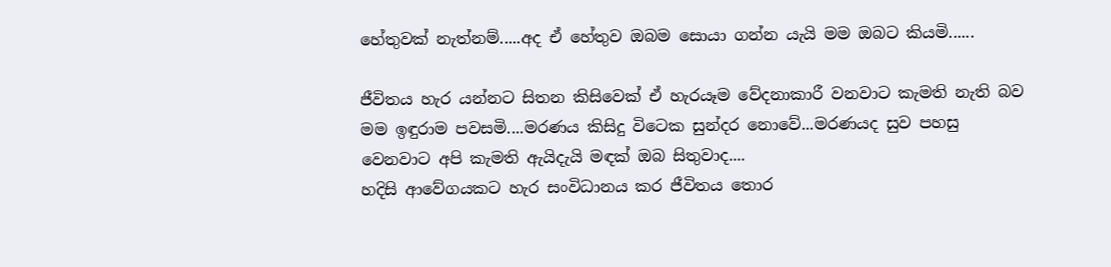හේතුවක් නැත්නම්.....අද ඒ හේතුව ඔබම සොයා ගන්න යැයි මම ඔබට කියමි......

ජීවිතය හැර යන්නට සිතන කිසිවෙක් ඒ හැරයෑම වේදනාකාරී වනවාට කැමති නැති බව මම ඉඳුරාම පවසමි....මරණය කිසිදු විටෙක සුන්දර නොවේ...මරණයද සුව පහසු වෙනවාට අපි කැමති ඇයිදැයි මඳක් ඔබ සිතුවාද....
හදිසි ආවේගයකට හැර සංවිධානය කර ජීවිතය තොර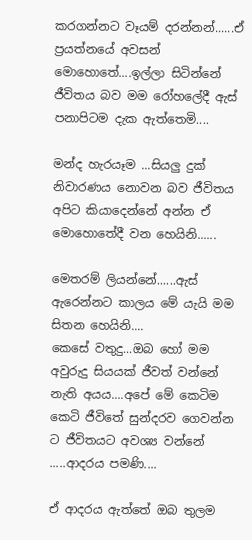කරගන්නට වෑයම් දරන්නන්......ඒ ප්‍රයත්නයේ අවසන් මොහොතේ....ඉල්ලා සිටින්නේ ජීවිතය බව මම රෝහලේදී ඇස් පනාපිටම දැක ඇත්තෙමි....

මන්ද හැරයෑම ...සියලු දුක් නිවාරණය නොවන බව ජීවිතය අපිට කියාදෙන්නේ අන්න ඒ මොහොතේදී වන හෙයිනි......

මෙතරම් ලියන්නේ......ඇස් ඇරෙන්නට කාලය මේ යැයි මම සිතන හෙයිනි....
කෙසේ වතුදු...ඔබ හෝ මම අවුරුදු සියයක් ජීවත් වන්නේ නැති අයය....අපේ මේ කෙටිම කෙටි ජීවිතේ සුන්දරව ගෙවන්න ට ජීවිතයට අවශ්‍ය වන්නේ .....ආදරය පමණි....

ඒ ආදරය ඇත්තේ ඔබ තුලම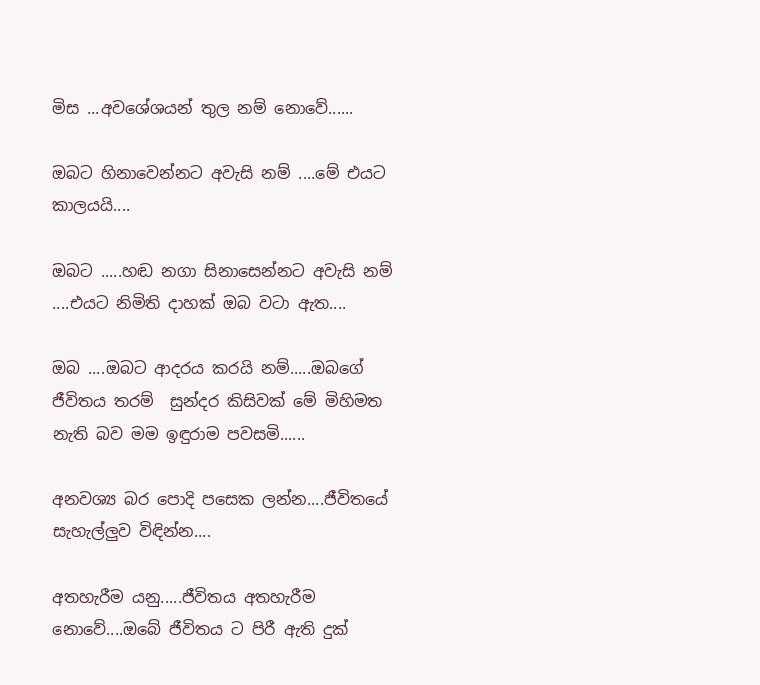මිස ...අවශේශයන් තුල නම් නොවේ......

ඔබට හිනාවෙන්නට අවැසි නම් ....මේ එයට කාලයයි....

ඔබට .....හඬ නගා සිනාසෙන්නට අවැසි නම් ....එයට නිමිති දාහක් ඔබ වටා ඇත....

ඔබ ....ඔබට ආදරය කරයි නම්.....ඔබගේ ජීවිතය තරම්  සුන්දර කිසිවක් මේ මිහිමත නැති බව මම ඉඳුරාම පවසමි......

අනවශ්‍ය බර පොදි පසෙක ලන්න....ජීවිතයේ සැහැල්ලුව විඳින්න....

අතහැරීම යනු.....ජීවිතය අතහැරීම නොවේ....ඔබේ ජීවිතය ට පිරී ඇති දුක්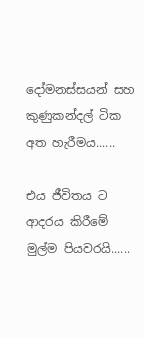දෝමනස්සයන් සහ කුණුකන්දල් ටික අත හැරීමය......

එය ජීවිතය ට ආදරය කිරීමේ මුල්ම පියවරයි......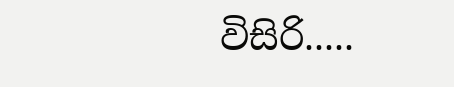විසිරි.....